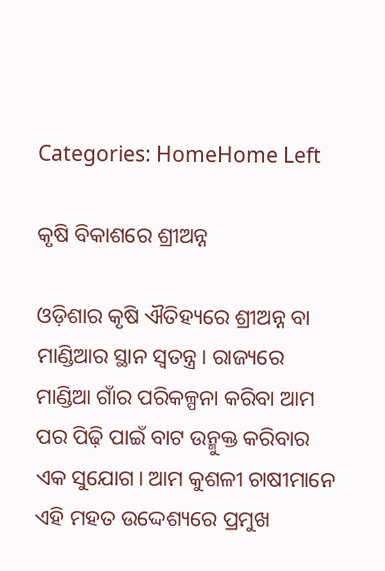Categories: HomeHome Left

କୃଷି ବିକାଶରେ ଶ୍ରୀଅନ୍ନ

ଓଡ଼ିଶାର କୃଷି ଐତିହ୍ୟରେ ଶ୍ରୀଅନ୍ନ ବା ମାଣ୍ଡିଆର ସ୍ଥାନ ସ୍ବତନ୍ତ୍ର। ରାଜ୍ୟରେ ମାଣ୍ଡିଆ ଗାଁର ପରିକଳ୍ପନା କରିବା ଆମ ପର ପିଢ଼ି ପାଇଁ ବାଟ ଉନ୍ମୁକ୍ତ କରିବାର ଏକ ସୁଯୋଗ। ଆମ କୁଶଳୀ ଚାଷୀମାନେ ଏହି ମହତ ଉଦ୍ଦେଶ୍ୟରେ ପ୍ରମୁଖ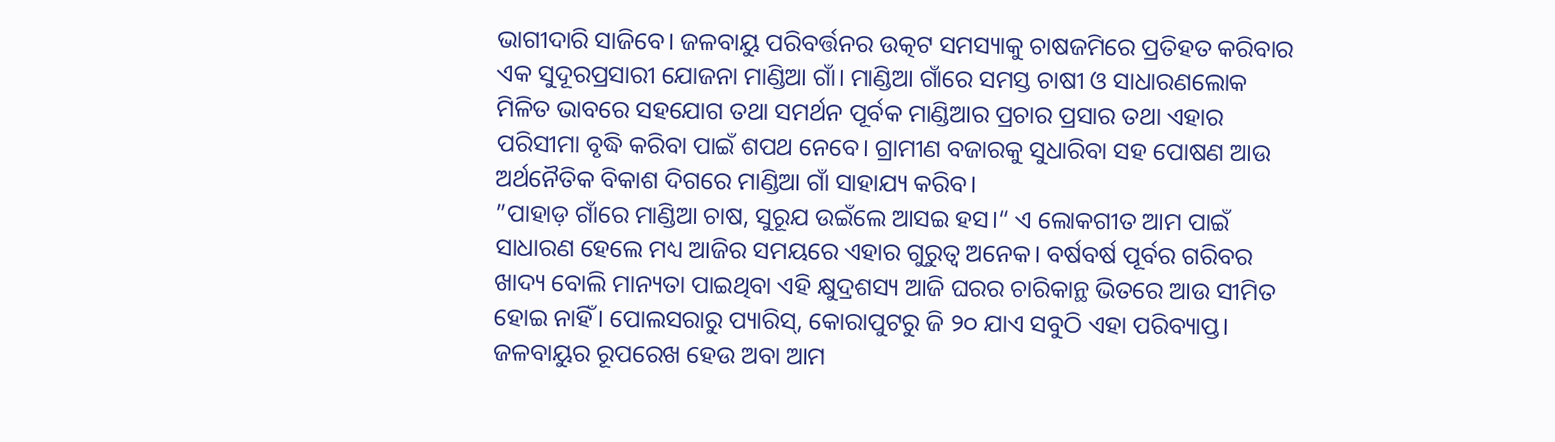ଭାଗୀଦାରି ସାଜିବେ। ଜଳବାୟୁ ପରିବର୍ତ୍ତନର ଉତ୍କଟ ସମସ୍ୟାକୁ ଚାଷଜମିରେ ପ୍ରତିହତ କରିବାର ଏକ ସୁଦୂରପ୍ରସାରୀ ଯୋଜନା ମାଣ୍ଡିଆ ଗାଁ। ମାଣ୍ଡିଆ ଗାଁରେ ସମସ୍ତ ଚାଷୀ ଓ ସାଧାରଣଲୋକ ମିଳିତ ଭାବରେ ସହଯୋଗ ତଥା ସମର୍ଥନ ପୂର୍ବକ ମାଣ୍ଡିଆର ପ୍ରଚାର ପ୍ରସାର ତଥା ଏହାର ପରିସୀମା ବୃଦ୍ଧି କରିବା ପାଇଁ ଶପଥ ନେବେ। ଗ୍ରାମୀଣ ବଜାରକୁ ସୁଧାରିବା ସହ ପୋଷଣ ଆଉ ଅର୍ଥନୈତିକ ବିକାଶ ଦିଗରେ ମାଣ୍ଡିଆ ଗାଁ ସାହାଯ୍ୟ କରିବ।
”ପାହାଡ଼ ଗାଁରେ ମାଣ୍ଡିଆ ଚାଷ, ସୁରୂଯ ଉଇଁଲେ ଆସଇ ହସ।“ ଏ ଲୋକଗୀତ ଆମ ପାଇଁ ସାଧାରଣ ହେଲେ ମଧ୍ୟ ଆଜିର ସମୟରେ ଏହାର ଗୁରୁତ୍ୱ ଅନେକ। ବର୍ଷବର୍ଷ ପୂର୍ବର ଗରିବର ଖାଦ୍ୟ ବୋଲି ମାନ୍ୟତା ପାଇଥିବା ଏହି କ୍ଷୁଦ୍ରଶସ୍ୟ ଆଜି ଘରର ଚାରିକାନ୍ଥ ଭିତରେ ଆଉ ସୀମିତ ହୋଇ ନାହିଁ। ପୋଲସରାରୁ ପ୍ୟାରିସ୍‌, କୋରାପୁଟରୁ ଜି ୨୦ ଯାଏ ସବୁଠି ଏହା ପରିବ୍ୟାପ୍ତ। ଜଳବାୟୁର ରୂପରେଖ ହେଉ ଅବା ଆମ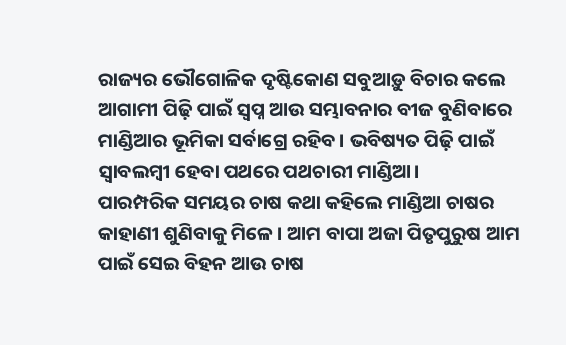ରାଜ୍ୟର ଭୌଗୋଳିକ ଦୃଷ୍ଟିକୋଣ ସବୁଆଡ଼ୁ ବିଚାର କଲେ ଆଗାମୀ ପିଢ଼ି ପାଇଁ ସ୍ବପ୍ନ ଆଉ ସମ୍ଭାବନାର ବୀଜ ବୁଣିବାରେ ମାଣ୍ଡିଆର ଭୂମିକା ସର୍ବାଗ୍ରେ ରହିବ। ଭବିଷ୍ୟତ ପିଢ଼ି ପାଇଁ ସ୍ବାବଲମ୍ବୀ ହେବା ପଥରେ ପଥଚାରୀ ମାଣ୍ଡିଆ।
ପାରମ୍ପରିକ ସମୟର ଚାଷ କଥା କହିଲେ ମାଣ୍ଡିଆ ଚାଷର କାହାଣୀ ଶୁଣିବାକୁ ମିଳେ। ଆମ ବାପା ଅଜା ପିତୃପୁରୁଷ ଆମ ପାଇଁ ସେଇ ବିହନ ଆଉ ଚାଷ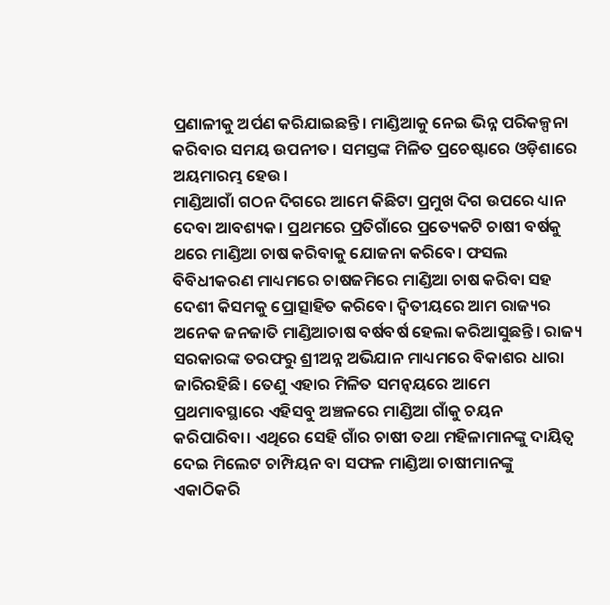ପ୍ରଣାଳୀକୁ ଅର୍ପଣ କରିଯାଇଛନ୍ତି। ମାଣ୍ଡିଆକୁ ନେଇ ଭିନ୍ନ ପରିକଳ୍ପନା କରିବାର ସମୟ ଉପନୀତ। ସମସ୍ତଙ୍କ ମିଳିତ ପ୍ରଚେଷ୍ଟାରେ ଓଡ଼ିଶାରେ ଅୟମାରମ୍ଭ ହେଉ।
ମାଣ୍ଡିଆଗାଁ ଗଠନ ଦିଗରେ ଆମେ କିଛିଟା ପ୍ରମୁଖ ଦିଗ ଉପରେ ଧ୍ୟାନ ଦେବା ଆବଶ୍ୟକ। ପ୍ରଥମରେ ପ୍ରତିଗାଁରେ ପ୍ରତ୍ୟେକଟି ଚାଷୀ ବର୍ଷକୁ ଥରେ ମାଣ୍ଡିଆ ଚାଷ କରିବାକୁ ଯୋଜନା କରିବେ। ଫସଲ ବିବିଧୀକରଣ ମାଧ୍ୟମରେ ଚାଷଜମିରେ ମାଣ୍ଡିଆ ଚାଷ କରିବା ସହ ଦେଶୀ କିସମକୁ ପ୍ରୋତ୍ସାହିତ କରିବେ। ଦ୍ୱିତୀୟରେ ଆମ ରାଜ୍ୟର ଅନେକ ଜନଜାତି ମାଣ୍ଡିଆଚାଷ ବର୍ଷବର୍ଷ ହେଲା କରିଆସୁଛନ୍ତି। ରାଜ୍ୟ ସରକାରଙ୍କ ତରଫରୁ ଶ୍ରୀଅନ୍ନ ଅଭିଯାନ ମାଧ୍ୟମରେ ବିକାଶର ଧାରା ଜାରିରହିଛି। ତେଣୁ ଏହାର ମିଳିତ ସମନ୍ବୟରେ ଆମେ ପ୍ରଥମାବସ୍ଥାରେ ଏହିସବୁ ଅଞ୍ଚଳରେ ମାଣ୍ଡିଆ ଗାଁକୁ ଚୟନ କରିପାରିବା। ଏଥିରେ ସେହି ଗାଁର ଚାଷୀ ତଥା ମହିଳାମାନଙ୍କୁ ଦାୟିତ୍ୱ ଦେଇ ମିଲେଟ ଚାମ୍ପିୟନ ବା ସଫଳ ମାଣ୍ଡିଆ ଚାଷୀମାନଙ୍କୁ ଏକାଠିକରି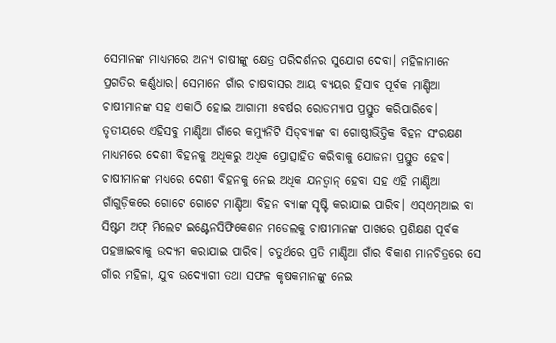ସେମାନଙ୍କ ମାଧ୍ୟମରେ ଅନ୍ୟ ଚାଷୀଙ୍କୁ କ୍ଷେତ୍ର ପରିଦର୍ଶନର ସୁଯୋଗ ଦେବା। ମହିଳାମାନେ ପ୍ରଗତିର କର୍ଣ୍ଣଧାର। ସେମାନେ ଗାଁର ଚାଷବାସର ଆୟ ବ୍ୟୟର ହିସାବ ପୂର୍ବକ ମାଣ୍ଡିଆ ଚାଷୀମାନଙ୍କ ସହ ଏକାଠି ହୋଇ ଆଗାମୀ ୫ବର୍ଷର ରୋଡମ୍ୟାପ ପ୍ରସ୍ତୁତ କରିପାରିବେ। ତୃତୀୟରେ ଏହିସବୁ ମାଣ୍ଡିଆ ଗାଁରେ କମ୍ୟୁନିଟି ସିଡ୍‌ବ୍ୟାଙ୍କ ବା ଗୋଷ୍ଠୀଭିତ୍ତିକ ବିହନ ସଂରକ୍ଷଣ ମାଧ୍ୟମରେ ଦେଶୀ ବିହନକୁ ଅଧିକରୁ ଅଧିକ ପ୍ରୋତ୍ସାହିତ କରିବାକୁ ଯୋଜନା ପ୍ରସ୍ତୁତ ହେବ। ଚାଷୀମାନଙ୍କ ମଧ୍ୟରେ ଦେଶୀ ବିହନକୁ ନେଇ ଅଧିକ ଯନତ୍ବାନ୍‌ ହେବା ସହ ଏହି ମାଣ୍ଡିଆ ଗାଁଗୁଡ଼ିକରେ ଗୋଟେ ଗୋଟେ ମାଣ୍ଡିଆ ବିହନ ବ୍ୟାଙ୍କ ସୃଷ୍ଟି କରାଯାଇ ପାରିବ। ଏସ୍‌ଏମ୍‌ଆଇ ବା ସିଷ୍ଟମ ଅଫ୍‌ ମିଲେଟ ଇଣ୍ଟେନସିଫିକେଶନ ମଡେଲକୁ ଚାଷୀମାନଙ୍କ ପାଖରେ ପ୍ରଶିକ୍ଷଣ ପୂର୍ବକ ପହଞ୍ଚାଇବାକୁ ଉଦ୍ୟମ କରାଯାଇ ପାରିବ। ଚତୁର୍ଥରେ ପ୍ରତି ମାଣ୍ଡିଆ ଗାଁର ବିକାଶ ମାନଚିତ୍ରରେ ସେ ଗାଁର ମହିଳା, ଯୁବ ଉଦ୍ୟୋଗୀ ତଥା ସଫଳ କୃଷକମାନଙ୍କୁ ନେଇ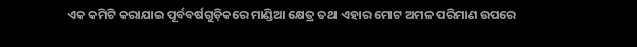ଏକ କମିଟି କରାଯାଇ ପୂର୍ବବର୍ଷଗୁଡ଼ିକରେ ମାଣ୍ଡିଆ କ୍ଷେତ୍ର ତଥା ଏହାର ମୋଟ ଅମଳ ପରିମାଣ ଉପରେ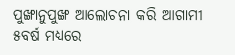ପୁଙ୍ଖାନୁପୁଙ୍ଖ ଆଲୋଚନା କରି ଆଗାମୀ ୫ବର୍ଷ ମଧ୍ୟରେ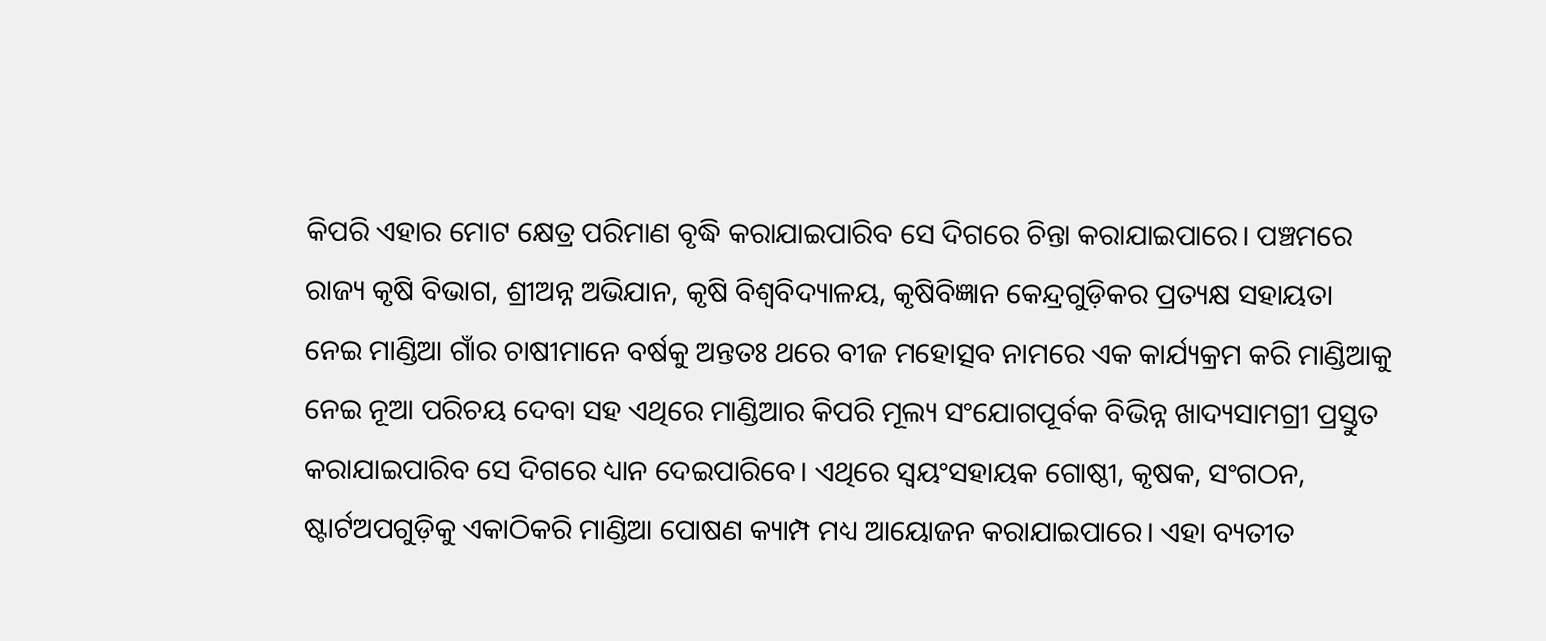କିପରି ଏହାର ମୋଟ କ୍ଷେତ୍ର ପରିମାଣ ବୃଦ୍ଧି କରାଯାଇପାରିବ ସେ ଦିଗରେ ଚିନ୍ତା କରାଯାଇପାରେ। ପଞ୍ଚମରେ ରାଜ୍ୟ କୃଷି ବିଭାଗ, ଶ୍ରୀଅନ୍ନ ଅଭିଯାନ, କୃଷି ବିଶ୍ୱବିଦ୍ୟାଳୟ, କୃଷିବିଜ୍ଞାନ କେନ୍ଦ୍ରଗୁଡ଼ିକର ପ୍ରତ୍ୟକ୍ଷ ସହାୟତା ନେଇ ମାଣ୍ଡିଆ ଗାଁର ଚାଷୀମାନେ ବର୍ଷକୁ ଅନ୍ତତଃ ଥରେ ବୀଜ ମହୋତ୍ସବ ନାମରେ ଏକ କାର୍ଯ୍ୟକ୍ରମ କରି ମାଣ୍ଡିଆକୁ ନେଇ ନୂଆ ପରିଚୟ ଦେବା ସହ ଏଥିରେ ମାଣ୍ଡିଆର କିପରି ମୂଲ୍ୟ ସଂଯୋଗପୂର୍ବକ ବିଭିନ୍ନ ଖାଦ୍ୟସାମଗ୍ରୀ ପ୍ରସ୍ତୁତ କରାଯାଇପାରିବ ସେ ଦିଗରେ ଧ୍ୟାନ ଦେଇପାରିବେ। ଏଥିରେ ସ୍ବୟଂସହାୟକ ଗୋଷ୍ଠୀ, କୃଷକ, ସଂଗଠନ, ଷ୍ଟାର୍ଟଅପଗୁଡ଼ିକୁ ଏକାଠିକରି ମାଣ୍ଡିଆ ପୋଷଣ କ୍ୟାମ୍ପ ମଧ୍ୟ ଆୟୋଜନ କରାଯାଇପାରେ। ଏହା ବ୍ୟତୀତ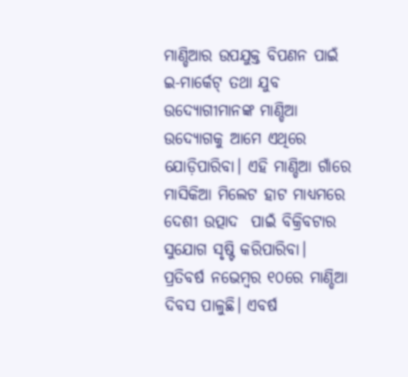ମାଣ୍ଡିଆର ଉପଯୁକ୍ତ ବିପଣନ ପାଇଁ ଇ-ମାର୍କେଟ୍‌ ତଥା ଯୁବ ଉଦ୍ୟୋଗୀମାନଙ୍କ ମାଣ୍ଡିଆ ଉଦ୍ୟୋଗକୁ ଆମେ ଏଥିରେ ଯୋଡ଼ିପାରିବା। ଏହି ମାଣ୍ଡିଆ ଗାଁରେ ମାସିକିଆ ମିଲେଟ ହାଟ ମାଧ୍ୟମରେ ଦେଶୀ ଉତ୍ପାଦ  ପାଇଁ ବିକ୍ରିବଟାର ସୁଯୋଗ ସୃଷ୍ଟି କରିପାରିବା।
ପ୍ରତିବର୍ଷ ନଭେମ୍ବର ୧୦ରେ ମାଣ୍ଡିଆ ଦିବସ ପାଳୁଛି। ଏବର୍ଷ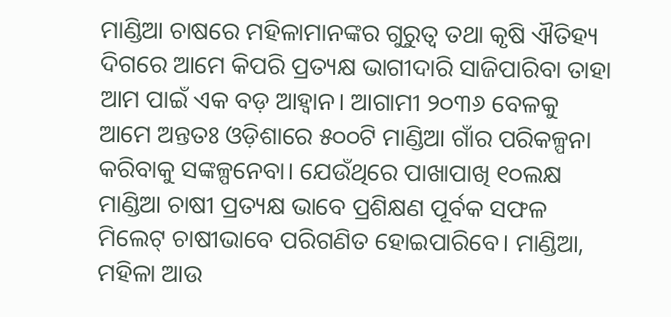ମାଣ୍ଡିଆ ଚାଷରେ ମହିଳାମାନଙ୍କର ଗୁରୁତ୍ୱ ତଥା କୃଷି ଐତିହ୍ୟ ଦିଗରେ ଆମେ କିପରି ପ୍ରତ୍ୟକ୍ଷ ଭାଗୀଦାରି ସାଜିପାରିବା ତାହା ଆମ ପାଇଁ ଏକ ବଡ଼ ଆହ୍ବାନ। ଆଗାମୀ ୨୦୩୬ ବେଳକୁ ଆମେ ଅନ୍ତତଃ ଓଡ଼ିଶାରେ ୫୦୦ଟି ମାଣ୍ଡିଆ ଗାଁର ପରିକଳ୍ପନା କରିବାକୁ ସଙ୍କଳ୍ପନେବା। ଯେଉଁଥିରେ ପାଖାପାଖି ୧୦ଲକ୍ଷ ମାଣ୍ଡିଆ ଚାଷୀ ପ୍ରତ୍ୟକ୍ଷ ଭାବେ ପ୍ରଶିକ୍ଷଣ ପୂର୍ବକ ସଫଳ ମିଲେଟ୍‌ ଚାଷୀଭାବେ ପରିଗଣିତ ହୋଇପାରିବେ। ମାଣ୍ଡିଆ, ମହିଳା ଆଉ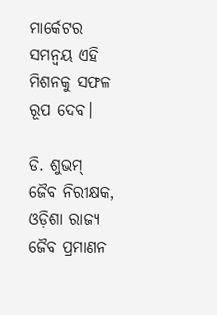ମାର୍କେଟର ସମନ୍ବୟ ଏହି ମିଶନକୁ ସଫଳ ରୂପ ଦେବ।

ଡି. ଶୁଭମ୍‌
ଜୈବ ନିରୀକ୍ଷକ, ଓଡ଼ିଶା ରାଜ୍ୟ ଜୈବ ପ୍ରମାଣନ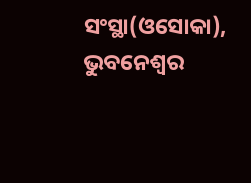ସଂସ୍ଥା(ଓସୋକା), ଭୁବନେଶ୍ୱର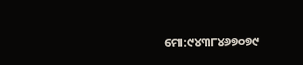ମୋ:୯୪୩୮୪୬୭୦୭୯